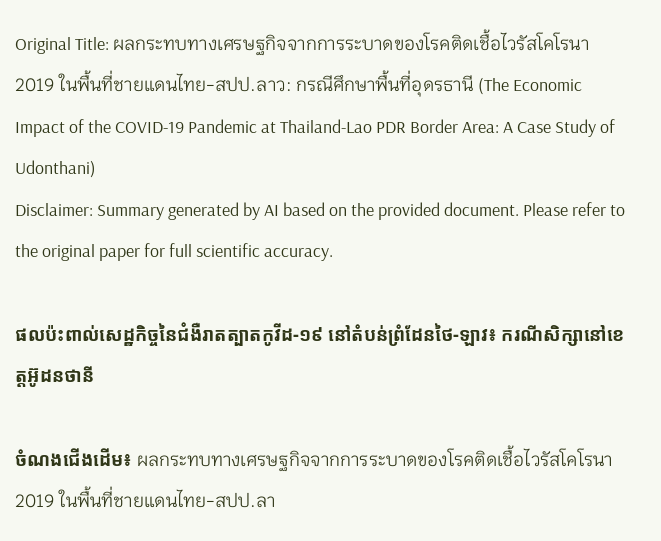Original Title: ผลกระทบทางเศรษฐกิจจากการระบาดของโรคติดเชื้อไวรัสโคโรนา 2019 ในพื้นที่ชายแดนไทย-สปป.ลาว: กรณีศึกษาพื้นที่อุดรธานี (The Economic Impact of the COVID-19 Pandemic at Thailand-Lao PDR Border Area: A Case Study of Udonthani)
Disclaimer: Summary generated by AI based on the provided document. Please refer to the original paper for full scientific accuracy.

ផលប៉ះពាល់សេដ្ឋកិច្ចនៃជំងឺរាតត្បាតកូវីដ-១៩ នៅតំបន់ព្រំដែនថៃ-ឡាវ៖ ករណីសិក្សានៅខេត្តអ៊ូដនថានី

ចំណងជើងដើម៖ ผลกระทบทางเศรษฐกิจจากการระบาดของโรคติดเชื้อไวรัสโคโรนา 2019 ในพื้นที่ชายแดนไทย-สปป.ลา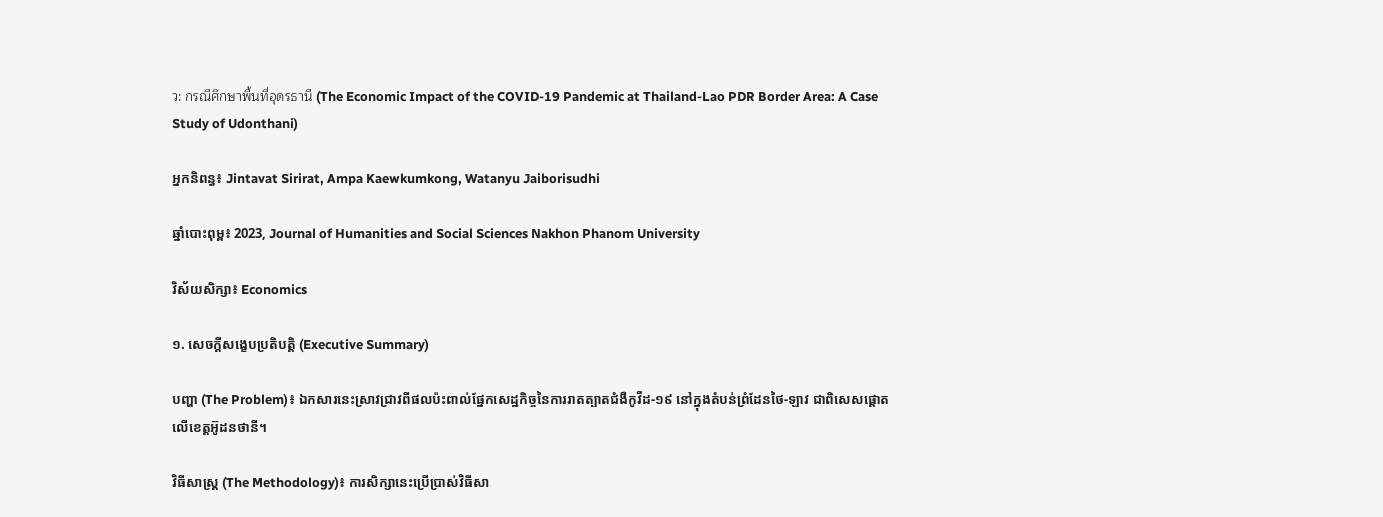ว: กรณีศึกษาพื้นที่อุดรธานี (The Economic Impact of the COVID-19 Pandemic at Thailand-Lao PDR Border Area: A Case Study of Udonthani)

អ្នកនិពន្ធ៖ Jintavat Sirirat, Ampa Kaewkumkong, Watanyu Jaiborisudhi

ឆ្នាំបោះពុម្ព៖ 2023, Journal of Humanities and Social Sciences Nakhon Phanom University

វិស័យសិក្សា៖ Economics

១. សេចក្តីសង្ខេបប្រតិបត្តិ (Executive Summary)

បញ្ហា (The Problem)៖ ឯកសារនេះស្រាវជ្រាវពីផលប៉ះពាល់ផ្នែកសេដ្ឋកិច្ចនៃការរាតត្បាតជំងឺកូវីដ-១៩ នៅក្នុងតំបន់ព្រំដែនថៃ-ឡាវ ជាពិសេសផ្តោតលើខេត្តអ៊ូដនថានី។

វិធីសាស្ត្រ (The Methodology)៖ ការសិក្សានេះប្រើប្រាស់វិធីសា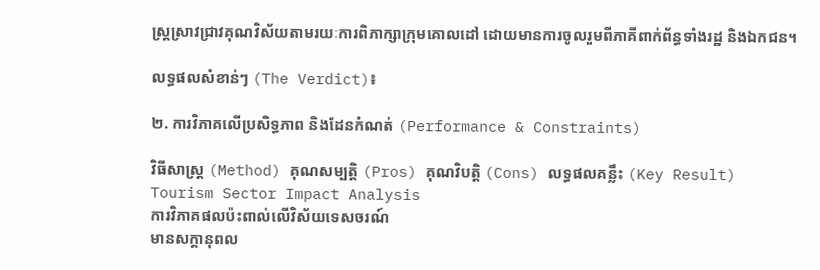ស្ត្រស្រាវជ្រាវគុណវិស័យតាមរយៈការពិភាក្សាក្រុមគោលដៅ ដោយមានការចូលរួមពីភាគីពាក់ព័ន្ធទាំងរដ្ឋ និងឯកជន។

លទ្ធផលសំខាន់ៗ (The Verdict)៖

២. ការវិភាគលើប្រសិទ្ធភាព និងដែនកំណត់ (Performance & Constraints)

វិធីសាស្ត្រ (Method) គុណសម្បត្តិ (Pros) គុណវិបត្តិ (Cons) លទ្ធផលគន្លឹះ (Key Result)
Tourism Sector Impact Analysis
ការវិភាគផលប៉ះពាល់លើវិស័យទេសចរណ៍
មានសក្តានុពល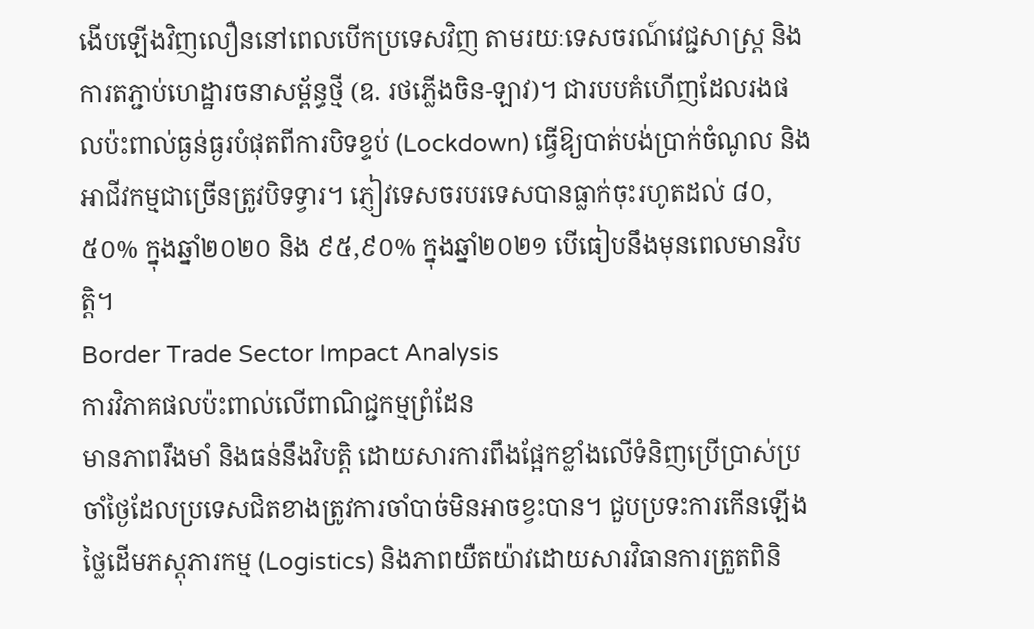ងើបឡើងវិញលឿននៅពេលបើកប្រទេសវិញ តាមរយៈទេសចរណ៍វេជ្ជសាស្ត្រ និងការតភ្ជាប់ហេដ្ឋារចនាសម្ព័ន្ធថ្មី (ឧ. រថភ្លើងចិន-ឡាវ)។ ជារបបគំហើញដែលរងផលប៉ះពាល់ធ្ងន់ធ្ងរបំផុតពីការបិទខ្ទប់ (Lockdown) ធ្វើឱ្យបាត់បង់ប្រាក់ចំណូល និងអាជីវកម្មជាច្រើនត្រូវបិទទ្វារ។ ភ្ញៀវទេសចរបរទេសបានធ្លាក់ចុះរហូតដល់ ៨០,៥០% ក្នុងឆ្នាំ២០២០ និង ៩៥,៩០% ក្នុងឆ្នាំ២០២១ បើធៀបនឹងមុនពេលមានវិបត្តិ។
Border Trade Sector Impact Analysis
ការវិភាគផលប៉ះពាល់លើពាណិជ្ជកម្មព្រំដែន
មានភាពរឹងមាំ និងធន់នឹងវិបត្តិ ដោយសារការពឹងផ្អែកខ្លាំងលើទំនិញប្រើប្រាស់ប្រចាំថ្ងៃដែលប្រទេសជិតខាងត្រូវការចាំបាច់មិនអាចខ្វះបាន។ ជួបប្រទះការកើនឡើងថ្លៃដើមភស្តុភារកម្ម (Logistics) និងភាពយឺតយ៉ាវដោយសារវិធានការត្រួតពិនិ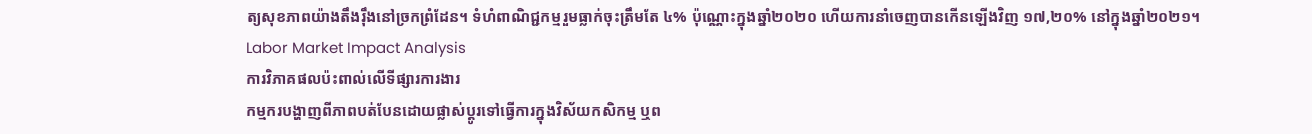ត្យសុខភាពយ៉ាងតឹងរ៉ឹងនៅច្រកព្រំដែន។ ទំហំពាណិជ្ជកម្មរួមធ្លាក់ចុះត្រឹមតែ ៤% ប៉ុណ្ណោះក្នុងឆ្នាំ២០២០ ហើយការនាំចេញបានកើនឡើងវិញ ១៧,២០% នៅក្នុងឆ្នាំ២០២១។
Labor Market Impact Analysis
ការវិភាគផលប៉ះពាល់លើទីផ្សារការងារ
កម្មករបង្ហាញពីភាពបត់បែនដោយផ្លាស់ប្តូរទៅធ្វើការក្នុងវិស័យកសិកម្ម ឬព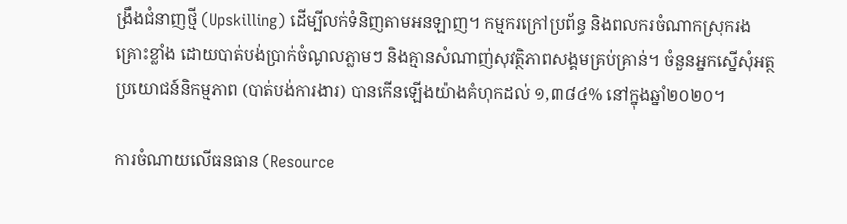ង្រឹងជំនាញថ្មី (Upskilling) ដើម្បីលក់ទំនិញតាមអនឡាញ។ កម្មករក្រៅប្រព័ន្ធ និងពលករចំណាកស្រុករងគ្រោះខ្លាំង ដោយបាត់បង់ប្រាក់ចំណូលភ្លាមៗ និងគ្មានសំណាញ់សុវត្ថិភាពសង្គមគ្រប់គ្រាន់។ ចំនួនអ្នកស្នើសុំអត្ថប្រយោជន៍និកម្មភាព (បាត់បង់ការងារ) បានកើនឡើងយ៉ាងគំហុកដល់ ១,៣៨៤% នៅក្នុងឆ្នាំ២០២០។

ការចំណាយលើធនធាន (Resource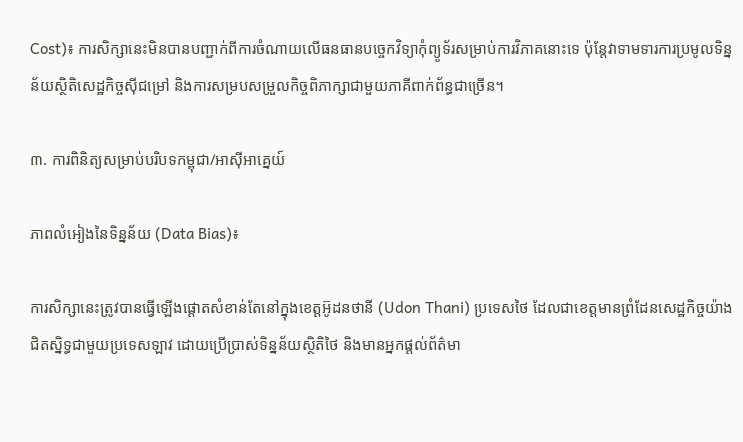Cost)៖ ការសិក្សានេះមិនបានបញ្ជាក់ពីការចំណាយលើធនធានបច្ចេកវិទ្យាកុំព្យូទ័រសម្រាប់ការវិភាគនោះទេ ប៉ុន្តែវាទាមទារការប្រមូលទិន្នន័យស្ថិតិសេដ្ឋកិច្ចស៊ីជម្រៅ និងការសម្របសម្រួលកិច្ចពិភាក្សាជាមួយភាគីពាក់ព័ន្ធជាច្រើន។

៣. ការពិនិត្យសម្រាប់បរិបទកម្ពុជា/អាស៊ីអាគ្នេយ៍

ភាពលំអៀងនៃទិន្នន័យ (Data Bias)៖

ការសិក្សានេះត្រូវបានធ្វើឡើងផ្តោតសំខាន់តែនៅក្នុងខេត្តអ៊ូដនថានី (Udon Thani) ប្រទេសថៃ ដែលជាខេត្តមានព្រំដែនសេដ្ឋកិច្ចយ៉ាងជិតស្និទ្ធជាមួយប្រទេសឡាវ ដោយប្រើប្រាស់ទិន្នន័យស្ថិតិថៃ និងមានអ្នកផ្តល់ព័ត៌មា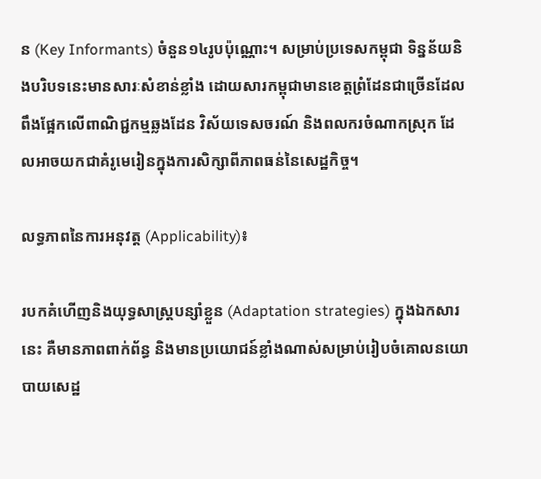ន (Key Informants) ចំនួន១៤រូបប៉ុណ្ណោះ។ សម្រាប់ប្រទេសកម្ពុជា ទិន្នន័យនិងបរិបទនេះមានសារៈសំខាន់ខ្លាំង ដោយសារកម្ពុជាមានខេត្តព្រំដែនជាច្រើនដែលពឹងផ្អែកលើពាណិជ្ជកម្មឆ្លងដែន វិស័យទេសចរណ៍ និងពលករចំណាកស្រុក ដែលអាចយកជាគំរូមេរៀនក្នុងការសិក្សាពីភាពធន់នៃសេដ្ឋកិច្ច។

លទ្ធភាពនៃការអនុវត្ត (Applicability)៖

របកគំហើញនិងយុទ្ធសាស្ត្របន្សាំខ្លួន (Adaptation strategies) ក្នុងឯកសារនេះ គឺមានភាពពាក់ព័ន្ធ និងមានប្រយោជន៍ខ្លាំងណាស់សម្រាប់រៀបចំគោលនយោបាយសេដ្ឋ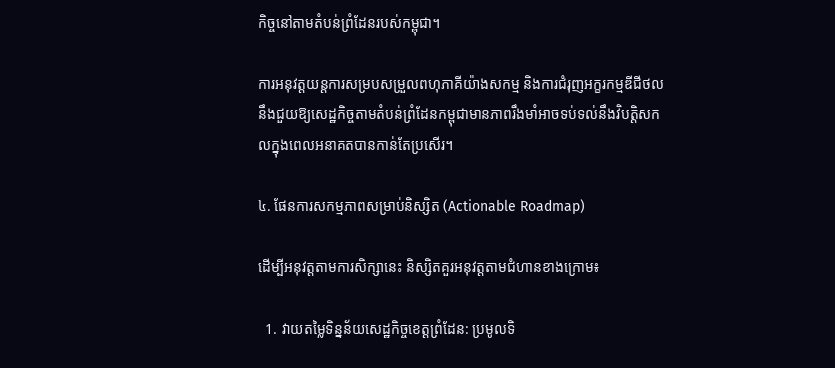កិច្ចនៅតាមតំបន់ព្រំដែនរបស់កម្ពុជា។

ការអនុវត្តយន្តការសម្របសម្រួលពហុភាគីយ៉ាងសកម្ម និងការជំរុញអក្ខរកម្មឌីជីថល នឹងជួយឱ្យសេដ្ឋកិច្ចតាមតំបន់ព្រំដែនកម្ពុជាមានភាពរឹងមាំអាចទប់ទល់នឹងវិបត្តិសកលក្នុងពេលអនាគតបានកាន់តែប្រសើរ។

៤. ផែនការសកម្មភាពសម្រាប់និស្សិត (Actionable Roadmap)

ដើម្បីអនុវត្តតាមការសិក្សានេះ និស្សិតគួរអនុវត្តតាមជំហានខាងក្រោម៖

  1. វាយតម្លៃទិន្នន័យសេដ្ឋកិច្ចខេត្តព្រំដែន: ប្រមូលទិ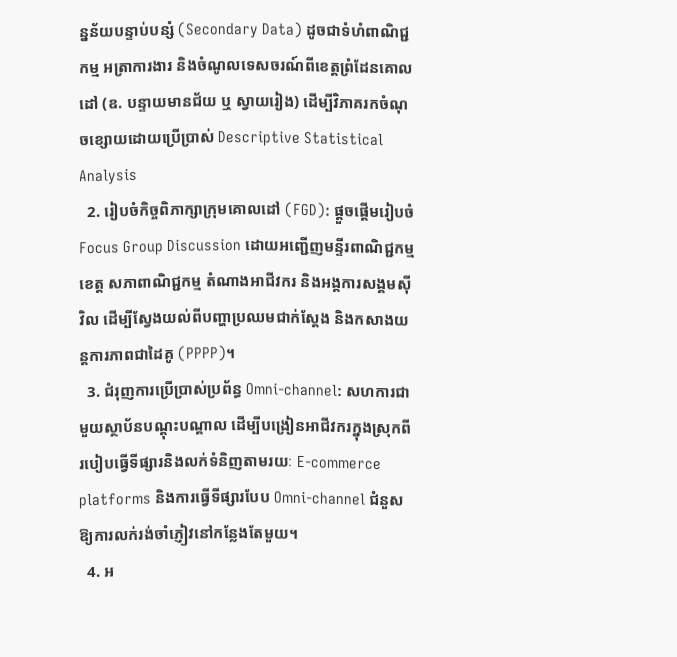ន្នន័យបន្ទាប់បន្សំ (Secondary Data) ដូចជាទំហំពាណិជ្ជកម្ម អត្រាការងារ និងចំណូលទេសចរណ៍ពីខេត្តព្រំដែនគោលដៅ (ឧ. បន្ទាយមានជ័យ ឬ ស្វាយរៀង) ដើម្បីវិភាគរកចំណុចខ្សោយដោយប្រើប្រាស់ Descriptive Statistical Analysis
  2. រៀបចំកិច្ចពិភាក្សាក្រុមគោលដៅ (FGD): ផ្តួចផ្តើមរៀបចំ Focus Group Discussion ដោយអញ្ជើញមន្ទីរពាណិជ្ជកម្មខេត្ត សភាពាណិជ្ជកម្ម តំណាងអាជីវករ និងអង្គការសង្គមស៊ីវិល ដើម្បីស្វែងយល់ពីបញ្ហាប្រឈមជាក់ស្តែង និងកសាងយន្តការភាពជាដៃគូ (PPPP)។
  3. ជំរុញការប្រើប្រាស់ប្រព័ន្ធ Omni-channel: សហការជាមួយស្ថាប័នបណ្តុះបណ្តាល ដើម្បីបង្រៀនអាជីវករក្នុងស្រុកពីរបៀបធ្វើទីផ្សារនិងលក់ទំនិញតាមរយៈ E-commerce platforms និងការធ្វើទីផ្សារបែប Omni-channel ជំនួសឱ្យការលក់រង់ចាំភ្ញៀវនៅកន្លែងតែមួយ។
  4. អ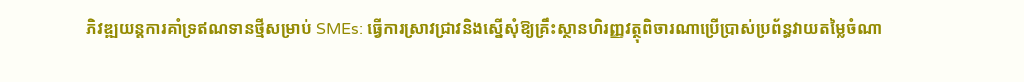ភិវឌ្ឍយន្តការគាំទ្រឥណទានថ្មីសម្រាប់ SMEs: ធ្វើការស្រាវជ្រាវនិងស្នើសុំឱ្យគ្រឹះស្ថានហិរញ្ញវត្ថុពិចារណាប្រើប្រាស់ប្រព័ន្ធវាយតម្លៃចំណា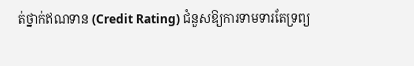ត់ថ្នាក់ឥណទាន (Credit Rating) ជំនួសឱ្យការទាមទារតែទ្រព្យ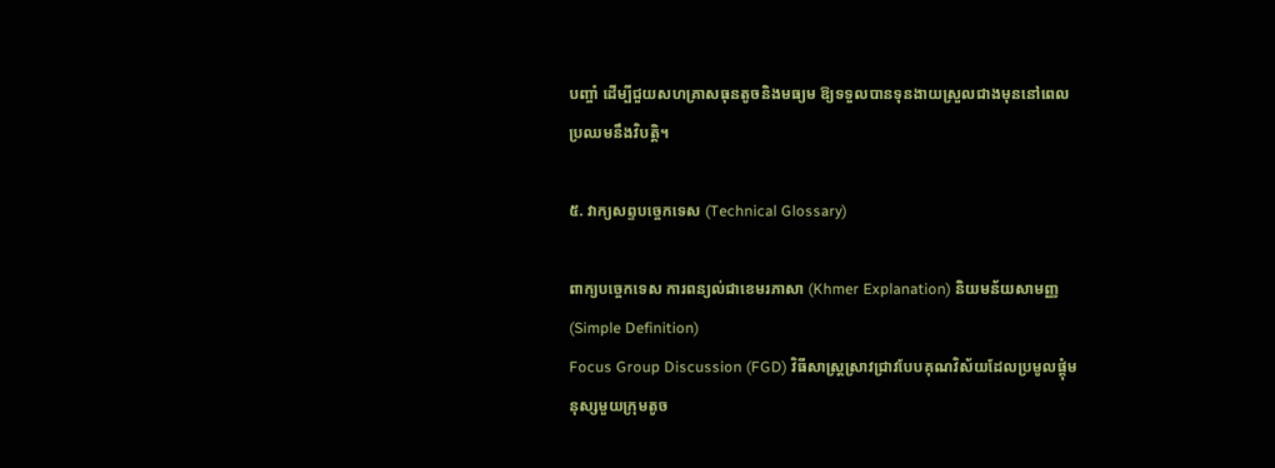បញ្ចាំ ដើម្បីជួយសហគ្រាសធុនតូចនិងមធ្យម ឱ្យទទួលបានទុនងាយស្រួលជាងមុននៅពេលប្រឈមនឹងវិបត្តិ។

៥. វាក្យសព្ទបច្ចេកទេស (Technical Glossary)

ពាក្យបច្ចេកទេស ការពន្យល់ជាខេមរភាសា (Khmer Explanation) និយមន័យសាមញ្ញ (Simple Definition)
Focus Group Discussion (FGD) វិធីសាស្ត្រស្រាវជ្រាវបែបគុណវិស័យដែលប្រមូលផ្តុំមនុស្សមួយក្រុមតូច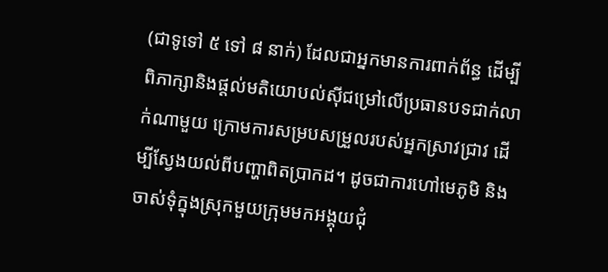(ជាទូទៅ ៥ ទៅ ៨ នាក់) ដែលជាអ្នកមានការពាក់ព័ន្ធ ដើម្បីពិភាក្សានិងផ្តល់មតិយោបល់ស៊ីជម្រៅលើប្រធានបទជាក់លាក់ណាមួយ ក្រោមការសម្របសម្រួលរបស់អ្នកស្រាវជ្រាវ ដើម្បីស្វែងយល់ពីបញ្ហាពិតប្រាកដ។ ដូចជាការហៅមេភូមិ និងចាស់ទុំក្នុងស្រុកមួយក្រុមមកអង្គុយជុំ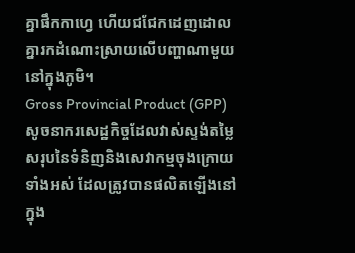គ្នាផឹកកាហ្វេ ហើយជជែកដេញដោលគ្នារកដំណោះស្រាយលើបញ្ហាណាមួយនៅក្នុងភូមិ។
Gross Provincial Product (GPP) សូចនាករសេដ្ឋកិច្ចដែលវាស់ស្ទង់តម្លៃសរុបនៃទំនិញនិងសេវាកម្មចុងក្រោយទាំងអស់ ដែលត្រូវបានផលិតឡើងនៅក្នុង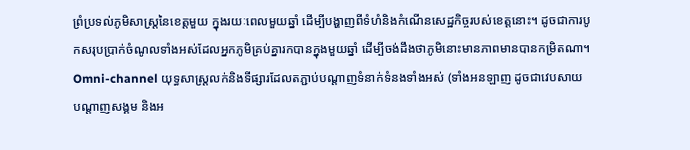ព្រំប្រទល់ភូមិសាស្ត្រនៃខេត្តមួយ ក្នុងរយៈពេលមួយឆ្នាំ ដើម្បីបង្ហាញពីទំហំនិងកំណើនសេដ្ឋកិច្ចរបស់ខេត្តនោះ។ ដូចជាការបូកសរុបប្រាក់ចំណូលទាំងអស់ដែលអ្នកភូមិគ្រប់គ្នារកបានក្នុងមួយឆ្នាំ ដើម្បីចង់ដឹងថាភូមិនោះមានភាពមានបានកម្រិតណា។
Omni-channel យុទ្ធសាស្ត្រលក់និងទីផ្សារដែលតភ្ជាប់បណ្តាញទំនាក់ទំនងទាំងអស់ (ទាំងអនឡាញ ដូចជាវេបសាយ បណ្តាញសង្គម និងអ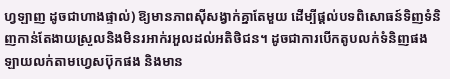ហ្វឡាញ ដូចជាហាងផ្ទាល់) ឱ្យមានភាពស៊ីសង្វាក់គ្នាតែមួយ ដើម្បីផ្តល់បទពិសោធន៍ទិញទំនិញកាន់តែងាយស្រួលនិងមិនរអាក់រអួលដល់អតិថិជន។ ដូចជាការបើកតូបលក់ទំនិញផង ឡាយលក់តាមហ្វេសប៊ុកផង និងមាន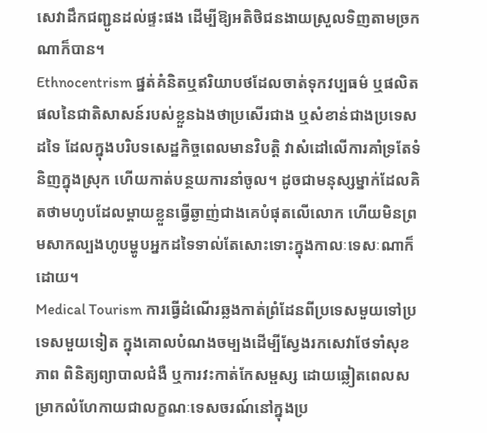សេវាដឹកជញ្ជូនដល់ផ្ទះផង ដើម្បីឱ្យអតិថិជនងាយស្រួលទិញតាមច្រកណាក៏បាន។
Ethnocentrism ផ្នត់គំនិតឬឥរិយាបថដែលចាត់ទុកវប្បធម៌ ឬផលិតផលនៃជាតិសាសន៍របស់ខ្លួនឯងថាប្រសើរជាង ឬសំខាន់ជាងប្រទេសដទៃ ដែលក្នុងបរិបទសេដ្ឋកិច្ចពេលមានវិបត្តិ វាសំដៅលើការគាំទ្រតែទំនិញក្នុងស្រុក ហើយកាត់បន្ថយការនាំចូល។ ដូចជាមនុស្សម្នាក់ដែលគិតថាមហូបដែលម្តាយខ្លួនធ្វើឆ្ងាញ់ជាងគេបំផុតលើលោក ហើយមិនព្រមសាកល្បងហូបម្ហូបអ្នកដទៃទាល់តែសោះទោះក្នុងកាលៈទេសៈណាក៏ដោយ។
Medical Tourism ការធ្វើដំណើរឆ្លងកាត់ព្រំដែនពីប្រទេសមួយទៅប្រទេសមួយទៀត ក្នុងគោលបំណងចម្បងដើម្បីស្វែងរកសេវាថែទាំសុខភាព ពិនិត្យព្យាបាលជំងឺ ឬការវះកាត់កែសម្ផស្ស ដោយឆ្លៀតពេលសម្រាកលំហែកាយជាលក្ខណៈទេសចរណ៍នៅក្នុងប្រ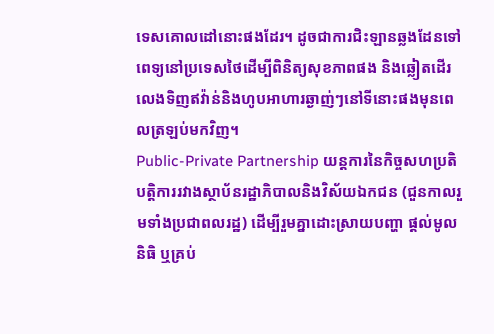ទេសគោលដៅនោះផងដែរ។ ដូចជាការជិះឡានឆ្លងដែនទៅពេទ្យនៅប្រទេសថៃដើម្បីពិនិត្យសុខភាពផង និងឆ្លៀតដើរលេងទិញឥវ៉ាន់និងហូបអាហារឆ្ងាញ់ៗនៅទីនោះផងមុនពេលត្រឡប់មកវិញ។
Public-Private Partnership យន្តការនៃកិច្ចសហប្រតិបត្តិការរវាងស្ថាប័នរដ្ឋាភិបាលនិងវិស័យឯកជន (ជួនកាលរួមទាំងប្រជាពលរដ្ឋ) ដើម្បីរួមគ្នាដោះស្រាយបញ្ហា ផ្តល់មូលនិធិ ឬគ្រប់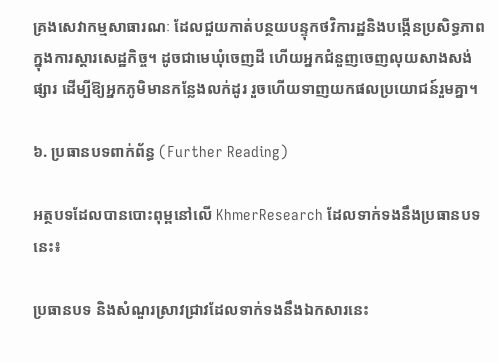គ្រងសេវាកម្មសាធារណៈ ដែលជួយកាត់បន្ថយបន្ទុកថវិការដ្ឋនិងបង្កើនប្រសិទ្ធភាពក្នុងការស្តារសេដ្ឋកិច្ច។ ដូចជាមេឃុំចេញដី ហើយអ្នកជំនួញចេញលុយសាងសង់ផ្សារ ដើម្បីឱ្យអ្នកភូមិមានកន្លែងលក់ដូរ រួចហើយទាញយកផលប្រយោជន៍រួមគ្នា។

៦. ប្រធានបទពាក់ព័ន្ធ (Further Reading)

អត្ថបទដែលបានបោះពុម្ពនៅលើ KhmerResearch ដែលទាក់ទងនឹងប្រធានបទនេះ៖

ប្រធានបទ និងសំណួរស្រាវជ្រាវដែលទាក់ទងនឹងឯកសារនេះ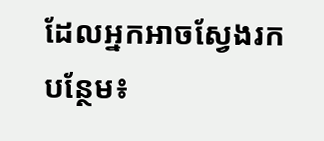ដែលអ្នកអាចស្វែងរកបន្ថែម៖